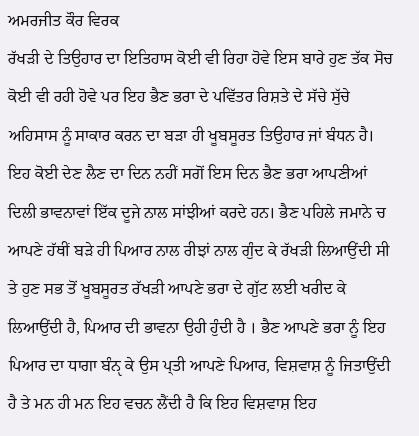ਅਮਰਜੀਤ ਕੌਰ ਵਿਰਕ
ਰੱਖੜੀ ਦੇ ਤਿਉਹਾਰ ਦਾ ਇਤਿਹਾਸ ਕੋਈ ਵੀ ਰਿਹਾ ਹੋਵੇ ਇਸ ਬਾਰੇ ਹੁਣ ਤੱਕ ਸੋਚ ਕੋਈ ਵੀ ਰਹੀ ਹੋਵੇ ਪਰ ਇਹ ਭੈਣ ਭਰਾ ਦੇ ਪਵਿੱਤਰ ਰਿਸ਼ਤੇ ਦੇ ਸੱਚੇ ਸੁੱਚੇ ਅਹਿਸਾਸ ਨੂੰ ਸਾਕਾਰ ਕਰਨ ਦਾ ਬੜਾ ਹੀ ਖੂਬਸੂਰਤ ਤਿਉਹਾਰ ਜਾਂ ਬੰਧਨ ਹੈ। ਇਹ ਕੋਈ ਦੇਣ ਲੈਣ ਦਾ ਦਿਨ ਨਹੀਂ ਸਗੋਂ ਇਸ ਦਿਨ ਭੈਣ ਭਰਾ ਆਪਣੀਆਂ ਦਿਲੀ ਭਾਵਨਾਵਾਂ ਇੱਕ ਦੂਜੇ ਨਾਲ ਸਾਂਝੀਆਂ ਕਰਦੇ ਹਨ। ਭੈਣ ਪਹਿਲੇ ਜਮਾਨੇ ਚ ਆਪਣੇ ਹੱਥੀਂ ਬੜੇ ਹੀ ਪਿਆਰ ਨਾਲ ਰੀਝਾਂ ਨਾਲ ਗੁੰਦ ਕੇ ਰੱਖੜੀ ਲਿਆਉਂਦੀ ਸੀ ਤੇ ਹੁਣ ਸਭ ਤੋਂ ਖੂਬਸੂਰਤ ਰੱਖੜੀ ਆਪਣੇ ਭਰਾ ਦੇ ਗੁੱਟ ਲਈ ਖਰੀਦ ਕੇ ਲਿਆਉਂਦੀ ਹੈ, ਪਿਆਰ ਦੀ ਭਾਵਨਾ ਉਹੀ ਹੁੰਦੀ ਹੈ । ਭੈਣ ਆਪਣੇ ਭਰਾ ਨੂੰ ਇਹ ਪਿਆਰ ਦਾ ਧਾਗਾ ਬੰਨੵ ਕੇ ਉਸ ਪ੍ਤੀ ਆਪਣੇ ਪਿਆਰ, ਵਿਸ਼ਵਾਸ਼ ਨੂੰ ਜਿਤਾਉਂਦੀ ਹੈ ਤੇ ਮਨ ਹੀ ਮਨ ਇਹ ਵਚਨ ਲੈਂਦੀ ਹੈ ਕਿ ਇਹ ਵਿਸ਼ਵਾਸ਼ ਇਹ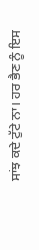ਸਾਂਝ ਕਦੇ ਟੁੱਟੇ ਨਾ। ਹਰ ਭੈਣ ਨੂੰ ਇਸ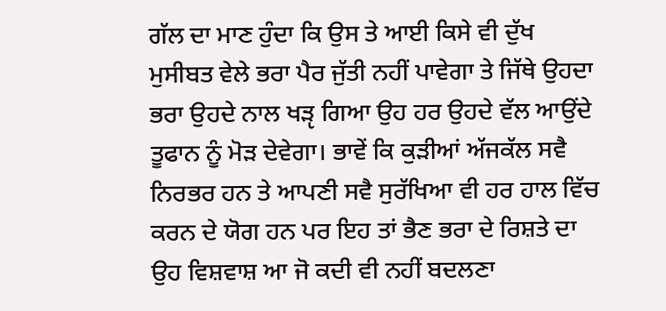ਗੱਲ ਦਾ ਮਾਣ ਹੁੰਦਾ ਕਿ ਉਸ ਤੇ ਆਈ ਕਿਸੇ ਵੀ ਦੁੱਖ ਮੁਸੀਬਤ ਵੇਲੇ ਭਰਾ ਪੈਰ ਜੁੱਤੀ ਨਹੀਂ ਪਾਵੇਗਾ ਤੇ ਜਿੱਥੇ ਉਹਦਾ ਭਰਾ ਉਹਦੇ ਨਾਲ ਖੜੵ ਗਿਆ ਉਹ ਹਰ ਉਹਦੇ ਵੱਲ ਆਉਂਦੇ ਤੂਫਾਨ ਨੂੰ ਮੋੜ ਦੇਵੇਗਾ। ਭਾਵੇਂ ਕਿ ਕੁੜੀਆਂ ਅੱਜਕੱਲ ਸਵੈ ਨਿਰਭਰ ਹਨ ਤੇ ਆਪਣੀ ਸਵੈ ਸੁਰੱਖਿਆ ਵੀ ਹਰ ਹਾਲ ਵਿੱਚ ਕਰਨ ਦੇ ਯੋਗ ਹਨ ਪਰ ਇਹ ਤਾਂ ਭੈਣ ਭਰਾ ਦੇ ਰਿਸ਼ਤੇ ਦਾ ਉਹ ਵਿਸ਼ਵਾਸ਼ ਆ ਜੋ ਕਦੀ ਵੀ ਨਹੀਂ ਬਦਲਣਾ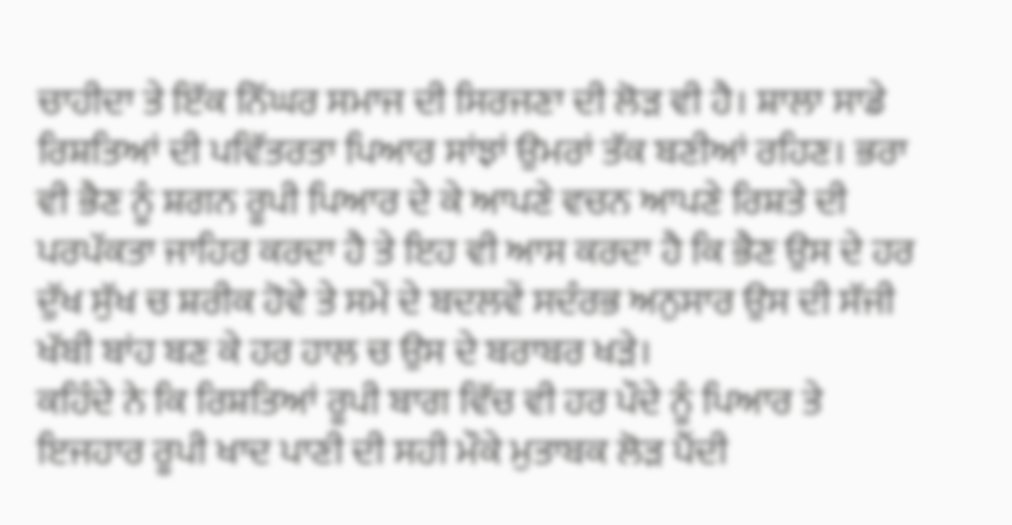ਚਾਹੀਦਾ ਤੇ ਇੱਕ ਨਿੱਘਰ ਸਮਾਜ ਦੀ ਸਿਰਜਣਾ ਦੀ ਲੋੜ ਵੀ ਹੈ। ਸ਼ਾਲਾ ਸਾਡੇ ਰਿਸ਼ਤਿਆਂ ਦੀ ਪਵਿੱਤਰਤਾ ਪਿਆਰ ਸਾਂਝਾਂ ਉਮਰਾਂ ਤੱਕ ਬਣੀਆਂ ਰਹਿਣ। ਭਰਾ ਵੀ ਭੈਣ ਨੂੰ ਸ਼ਗਨ ਰੂਪੀ ਪਿਆਰ ਦੇ ਕੇ ਆਪਣੇ ਵਚਨ ਆਪਣੇ ਰਿਸ਼ਤੇ ਦੀ ਪਰਪੱਕਤਾ ਜਾਹਿਰ ਕਰਦਾ ਹੈ ਤੇ ਇਹ ਵੀ ਆਸ ਕਰਦਾ ਹੈ ਕਿ ਭੈਣ ਉਸ ਦੇ ਹਰ ਦੁੱਖ ਸੁੱਖ ਚ ਸ਼ਰੀਕ ਹੋਵੇ ਤੇ ਸਮੇਂ ਦੇ ਬਦਲਵੇਂ ਸਦੰਰਭ ਅਨੁਸਾਰ ਉਸ ਦੀ ਸੱਜੀ ਖੱਬੀ ਬਾਂਹ ਬਣ ਕੇ ਹਰ ਹਾਲ ਚ ਉਸ ਦੇ ਬਰਾਬਰ ਖੜੇ।
ਕਹਿੰਦੇ ਨੇ ਕਿ ਰਿਸ਼ਤਿਆਂ ਰੂਪੀ ਬਾਗ ਵਿੱਚ ਵੀ ਹਰ ਪੌਦੇ ਨੂੰ ਪਿਆਰ ਤੇ ਇਜਹਾਰ ਰੂਪੀ ਖਾਦ ਪਾਣੀ ਦੀ ਸਹੀ ਮੌਕੇ ਮੁਤਾਬਕ ਲੋੜ ਪੈਂਦੀ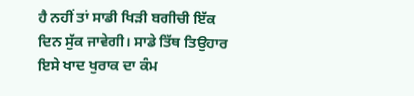ਹੈ ਨਹੀਂ ਤਾਂ ਸਾਡੀ ਖਿੜੀ ਬਗੀਚੀ ਇੱਕ ਦਿਨ ਸੁੱਕ ਜਾਵੇਗੀ। ਸਾਡੇ ਤਿੱਥ ਤਿਉਹਾਰ ਇਸੇ ਖਾਦ ਖੁਰਾਕ ਦਾ ਕੰਮ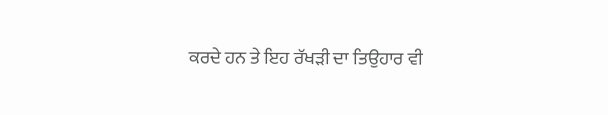ਕਰਦੇ ਹਨ ਤੇ ਇਹ ਰੱਖੜੀ ਦਾ ਤਿਉਹਾਰ ਵੀ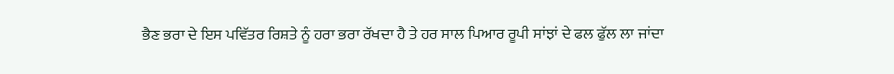ਭੈਣ ਭਰਾ ਦੇ ਇਸ ਪਵਿੱਤਰ ਰਿਸ਼ਤੇ ਨੂੰ ਹਰਾ ਭਰਾ ਰੱਖਦਾ ਹੈ ਤੇ ਹਰ ਸਾਲ ਪਿਆਰ ਰੂਪੀ ਸਾਂਝਾਂ ਦੇ ਫਲ ਫੁੱਲ ਲਾ ਜਾਂਦਾ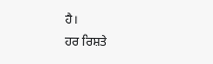ਹੈ।
ਹਰ ਰਿਸ਼ਤੇ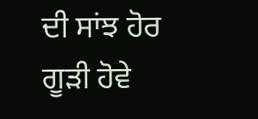ਦੀ ਸਾਂਝ ਹੋਰ ਗੂੜੀ ਹੋਵੇ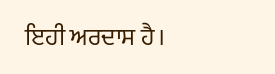ਇਹੀ ਅਰਦਾਸ ਹੈ।